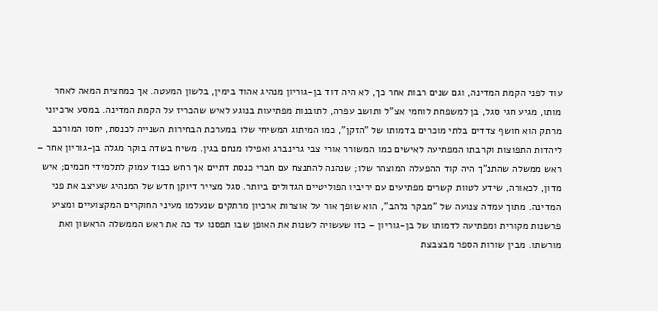עוד לפני הקמת המדינה, וגם שנים רבות אחר כך, לא היה דוד בן-גוריון מנהיג אהוד בימין, בלשון המעטה. אך כמחצית המאה לאחר מותו, מגיע חגי סגל, בן למשפחת לוחמי אצ"ל ותושב עפרה, לתובנות מפתיעות בנוגע לאיש שהכריז על הקמת המדינה. במסע ארכיוני מרתק הוא חושף צדדים בלתי מוכרים בדמותו של "הזקן", כמו המיתוג המשיחי שלו במערכת הבחירות השנייה לכנסת, יחסו המורכב ליהדות התפוצות וקרבתו המפתיעה לאישים כמו המשורר אורי צבי גרינברג ואפילו מנחם בגין. משיח בשדה בוקר מגלה בן-גוריון אחר – ראש ממשלה שהתנ"ך היה קוד ההפעלה המוצהר שלו; שנהנה להתנצח עם חברי כנסת דתיים אך רחש כבוד עמוק לתלמידי חכמים; איש מדון, לכאורה, שידע לטוות קשרים מפתיעים עם יריביו הפוליטיים הגדולים ביותר. סגל מצייר דיוקן חדש של המנהיג שעיצב את פני המדינה. מתוך עמדה צנועה של "מבקר נלהב", הוא שופך אור על אוצרות ארכיון מרתקים שנעלמו מעיני החוקרים המקצועיים ומציע פרשנות מקורית ומפתיעה לדמותו של בן-גוריון – כזו שעשויה לשנות את האופן שבו תפסנו עד כה את ראש הממשלה הראשון ואת מורשתו. מבין שורות הספר מבצבצת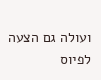ועולה גם הצעה לפיוס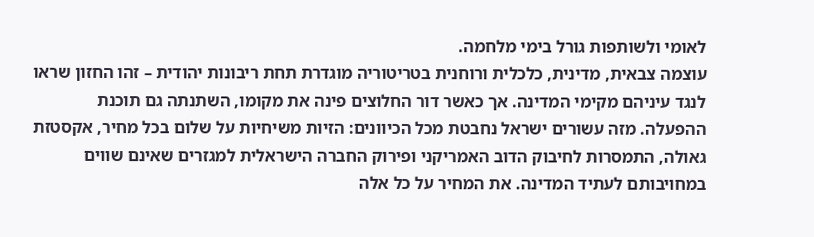לאומי ולשותפות גורל בימי מלחמה.
עוצמה צבאית, מדינית, כלכלית ורוחנית בטריטוריה מוגדרת תחת ריבונות יהודית – זהו החזון שראו לנגד עיניהם מקימי המדינה. אך כאשר דור החלוצים פינה את מקומו, השתנתה גם תוכנת ההפעלה. מזה עשורים ישראל נחבטת מכל הכיוונים: הזיות משיחיות על שלום בכל מחיר, אקסטזת גאולה, התמסרות לחיבוק הדוב האמריקני ופירוק החברה הישראלית למגזרים שאינם שווים במחויבותם לעתיד המדינה. את המחיר על כל אלה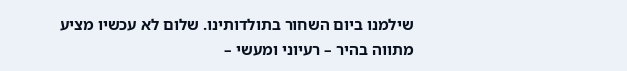שילמנו ביום השחור בתולדותינו. שלום לא עכשיו מציע מתווה בהיר – רעיוני ומעשי –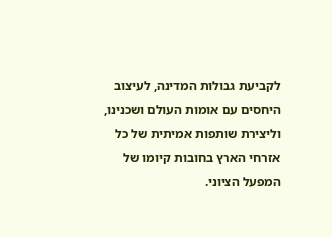לקביעת גבולות המדינה, לעיצוב היחסים עם אומות העולם ושכנינו, וליצירת שותפות אמיתית של כל אזרחי הארץ בחובות קיומו של המפעל הציוני.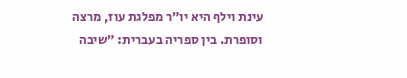עינת וילף היא יו״ר מפלגת עוז, מרצה וסופרת. בין ספריה בעברית: ״שיבה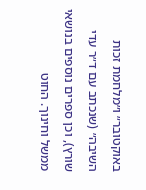באוקטובר״ ו״מלחמת זכות השיבה״ (שנכתב עם ד״ר עדי שורץ), וכן ספרים נוספים בנושאי ממשל וחינוך. החוט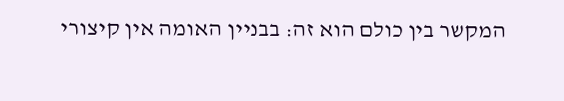המקשר בין כולם הוא זה: בבניין האומה אין קיצורי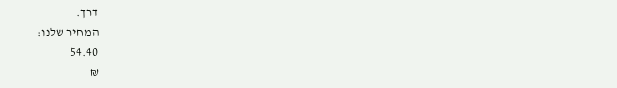דרך.
המחיר שלנו:
54.40
₪